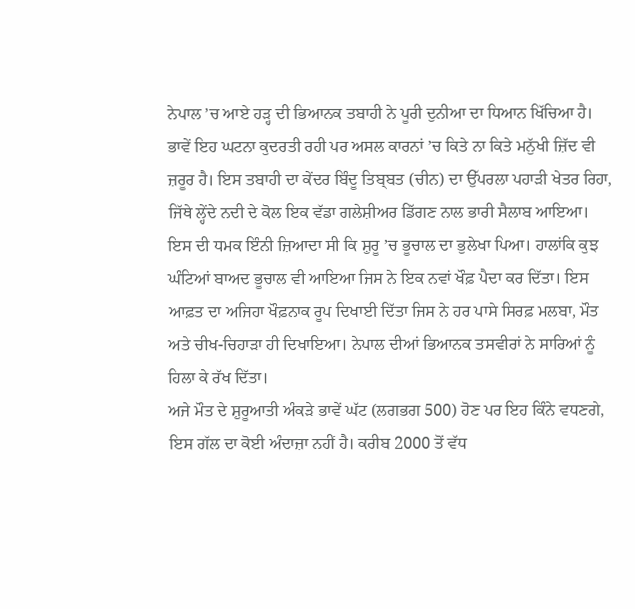ਨੇਪਾਲ ’ਚ ਆਏ ਹੜ੍ਹ ਦੀ ਭਿਆਨਕ ਤਬਾਹੀ ਨੇ ਪੂਰੀ ਦੁਨੀਆ ਦਾ ਧਿਆਨ ਖਿੱਚਿਆ ਹੈ। ਭਾਵੇਂ ਇਹ ਘਟਨਾ ਕੁਦਰਤੀ ਰਹੀ ਪਰ ਅਸਲ ਕਾਰਨਾਂ ’ਚ ਕਿਤੇ ਨਾ ਕਿਤੇ ਮਨੁੱਖੀ ਜ਼ਿੱਦ ਵੀ ਜ਼ਰੂਰ ਹੈ। ਇਸ ਤਬਾਹੀ ਦਾ ਕੇਂਦਰ ਬਿੰਦੂ ਤਿਬ੍ਬਤ (ਚੀਨ) ਦਾ ਉੱਪਰਲਾ ਪਹਾੜੀ ਖੇਤਰ ਰਿਹਾ, ਜਿੱਥੇ ਲ੍ਹੇਂਦੇ ਨਦੀ ਦੇ ਕੋਲ ਇਕ ਵੱਡਾ ਗਲੇਸ਼ੀਅਰ ਡਿੱਗਣ ਨਾਲ ਭਾਰੀ ਸੈਲਾਬ ਆਇਆ।
ਇਸ ਦੀ ਧਮਕ ਇੰਨੀ ਜ਼ਿਆਦਾ ਸੀ ਕਿ ਸ਼ੁਰੂ ’ਚ ਭੂਚਾਲ ਦਾ ਭੁਲੇਖਾ ਪਿਆ। ਹਾਲਾਂਕਿ ਕੁਝ ਘੰਟਿਆਂ ਬਾਅਦ ਭੂਚਾਲ ਵੀ ਆਇਆ ਜਿਸ ਨੇ ਇਕ ਨਵਾਂ ਖੌਫ਼ ਪੈਦਾ ਕਰ ਦਿੱਤਾ। ਇਸ ਆਫ਼ਤ ਦਾ ਅਜਿਹਾ ਖੌਫ਼ਨਾਕ ਰੂਪ ਦਿਖਾਈ ਦਿੱਤਾ ਜਿਸ ਨੇ ਹਰ ਪਾਸੇ ਸਿਰਫ਼ ਮਲਬਾ, ਮੌਤ ਅਤੇ ਚੀਖ-ਚਿਹਾੜਾ ਹੀ ਦਿਖਾਇਆ। ਨੇਪਾਲ ਦੀਆਂ ਭਿਆਨਕ ਤਸਵੀਰਾਂ ਨੇ ਸਾਰਿਆਂ ਨੂੰ ਹਿਲਾ ਕੇ ਰੱਖ ਦਿੱਤਾ।
ਅਜੇ ਮੌਤ ਦੇ ਸ਼ੁਰੂਆਤੀ ਅੰਕੜੇ ਭਾਵੇਂ ਘੱਟ (ਲਗਭਗ 500) ਹੋਣ ਪਰ ਇਹ ਕਿੰਨੇ ਵਧਣਗੇ, ਇਸ ਗੱਲ ਦਾ ਕੋਈ ਅੰਦਾਜ਼ਾ ਨਹੀਂ ਹੈ। ਕਰੀਬ 2000 ਤੋਂ ਵੱਧ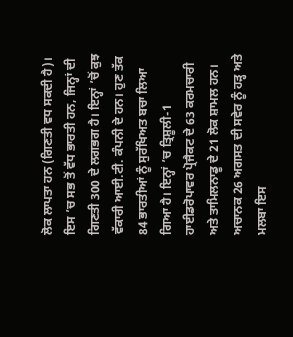ਲੋਕ ਲਾਪਤਾ ਹਨ (ਗਿਣਤੀ ਵਧ ਸਕਦੀ ਹੈ)। ਇਸ ’ਚ ਸਭ ਤੋਂ ਵੱਧ ਭਾਰਤੀ ਹਨ, ਜਿਨ੍ਹਾਂ ਦੀ ਗਿਣਤੀ 300 ਦੇ ਲਗਭਗ ਹੈ। ਇਨ੍ਹਾਂ ’ਚੋਂ ਕੁਝ ਵੱਕਾਰੀ ਆਈ.ਟੀ. ਕੰਪਨੀ ਦੇ ਹਨ। ਹੁਣ ਤੱਕ 84 ਭਾਰਤੀਆਂ ਨੂੰ ਸੁਰੱਖਿਅਤ ਬਚਾ ਲਿਆ ਗਿਆ ਹੈ। ਇਨ੍ਹਾਂ ’ਚ ਤ੍ਰਿਸ਼ੂਲੀ-1 ਹਾਈਡਰੋਪਾਵਰ ਪ੍ਰੋਜੈਕਟ ਦੇ 63 ਕਰਮਚਾਰੀ ਅਤੇ ਤਾਮਿਲਨਾਡੂ ਦੇ 21 ਲੋਕ ਸ਼ਾਮਲ ਹਨ।
ਅਚਾਨਕ 26 ਅਗਸਤ ਦੀ ਸਵੇਰ ਨੂੰ ਹੜ੍ਹ ਅਤੇ ਮਲਬਾ ਇਸ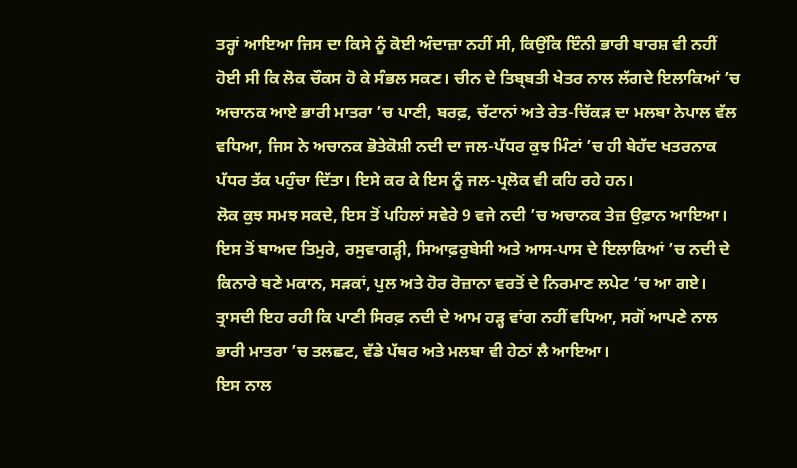ਤਰ੍ਹਾਂ ਆਇਆ ਜਿਸ ਦਾ ਕਿਸੇ ਨੂੰ ਕੋਈ ਅੰਦਾਜ਼ਾ ਨਹੀਂ ਸੀ, ਕਿਉਂਕਿ ਇੰਨੀ ਭਾਰੀ ਬਾਰਸ਼ ਵੀ ਨਹੀਂ ਹੋਈ ਸੀ ਕਿ ਲੋਕ ਚੌਕਸ ਹੋ ਕੇ ਸੰਭਲ ਸਕਣ। ਚੀਨ ਦੇ ਤਿਬ੍ਬਤੀ ਖੇਤਰ ਨਾਲ ਲੱਗਦੇ ਇਲਾਕਿਆਂ ’ਚ ਅਚਾਨਕ ਆਏ ਭਾਰੀ ਮਾਤਰਾ ’ਚ ਪਾਣੀ, ਬਰਫ਼, ਚੱਟਾਨਾਂ ਅਤੇ ਰੇਤ-ਚਿੱਕੜ ਦਾ ਮਲਬਾ ਨੇਪਾਲ ਵੱਲ ਵਧਿਆ, ਜਿਸ ਨੇ ਅਚਾਨਕ ਭੋਤੇਕੋਸ਼ੀ ਨਦੀ ਦਾ ਜਲ-ਪੱਧਰ ਕੁਝ ਮਿੰਟਾਂ ’ਚ ਹੀ ਬੇਹੱਦ ਖਤਰਨਾਕ ਪੱਧਰ ਤੱਕ ਪਹੁੰਚਾ ਦਿੱਤਾ। ਇਸੇ ਕਰ ਕੇ ਇਸ ਨੂੰ ਜਲ-ਪ੍ਰਲੋਕ ਵੀ ਕਹਿ ਰਹੇ ਹਨ।
ਲੋਕ ਕੁਝ ਸਮਝ ਸਕਦੇ, ਇਸ ਤੋਂ ਪਹਿਲਾਂ ਸਵੇਰੇ 9 ਵਜੇ ਨਦੀ ’ਚ ਅਚਾਨਕ ਤੇਜ਼ ਉਫ਼ਾਨ ਆਇਆ। ਇਸ ਤੋਂ ਬਾਅਦ ਤਿਮੁਰੇ, ਰਸੁਵਾਗੜ੍ਹੀ, ਸਿਆਫ਼ਰੁਬੇਸੀ ਅਤੇ ਆਸ-ਪਾਸ ਦੇ ਇਲਾਕਿਆਂ ’ਚ ਨਦੀ ਦੇ ਕਿਨਾਰੇ ਬਣੇ ਮਕਾਨ, ਸੜਕਾਂ, ਪੁਲ ਅਤੇ ਹੋਰ ਰੋਜ਼ਾਨਾ ਵਰਤੋਂ ਦੇ ਨਿਰਮਾਣ ਲਪੇਟ ’ਚ ਆ ਗਏ। ਤ੍ਰਾਸਦੀ ਇਹ ਰਹੀ ਕਿ ਪਾਣੀ ਸਿਰਫ਼ ਨਦੀ ਦੇ ਆਮ ਹੜ੍ਹ ਵਾਂਗ ਨਹੀਂ ਵਧਿਆ, ਸਗੋਂ ਆਪਣੇ ਨਾਲ ਭਾਰੀ ਮਾਤਰਾ ’ਚ ਤਲਛਟ, ਵੱਡੇ ਪੱਥਰ ਅਤੇ ਮਲਬਾ ਵੀ ਹੇਠਾਂ ਲੈ ਆਇਆ।
ਇਸ ਨਾਲ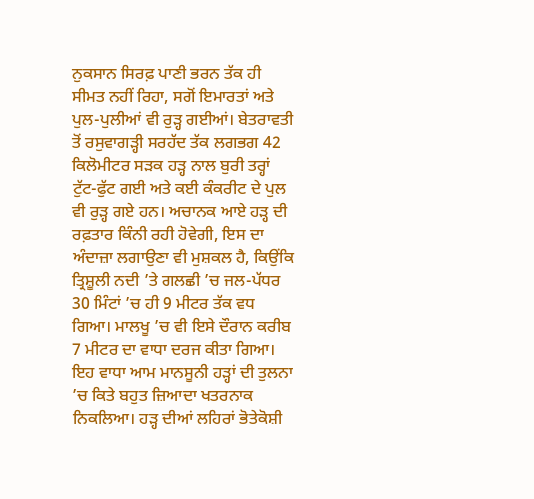ਨੁਕਸਾਨ ਸਿਰਫ਼ ਪਾਣੀ ਭਰਨ ਤੱਕ ਹੀ ਸੀਮਤ ਨਹੀਂ ਰਿਹਾ, ਸਗੋਂ ਇਮਾਰਤਾਂ ਅਤੇ ਪੁਲ-ਪੁਲੀਆਂ ਵੀ ਰੁੜ੍ਹ ਗਈਆਂ। ਬੇਤਰਾਵਤੀ ਤੋਂ ਰਸੁਵਾਗੜ੍ਹੀ ਸਰਹੱਦ ਤੱਕ ਲਗਭਗ 42 ਕਿਲੋਮੀਟਰ ਸੜਕ ਹੜ੍ਹ ਨਾਲ ਬੁਰੀ ਤਰ੍ਹਾਂ ਟੁੱਟ-ਫੁੱਟ ਗਈ ਅਤੇ ਕਈ ਕੰਕਰੀਟ ਦੇ ਪੁਲ ਵੀ ਰੁੜ੍ਹ ਗਏ ਹਨ। ਅਚਾਨਕ ਆਏ ਹੜ੍ਹ ਦੀ ਰਫ਼ਤਾਰ ਕਿੰਨੀ ਰਹੀ ਹੋਵੇਗੀ, ਇਸ ਦਾ ਅੰਦਾਜ਼ਾ ਲਗਾਉਣਾ ਵੀ ਮੁਸ਼ਕਲ ਹੈ, ਕਿਉਂਕਿ ਤ੍ਰਿਸ਼ੂਲੀ ਨਦੀ ’ਤੇ ਗਲਛੀ ’ਚ ਜਲ-ਪੱਧਰ 30 ਮਿੰਟਾਂ ’ਚ ਹੀ 9 ਮੀਟਰ ਤੱਕ ਵਧ ਗਿਆ। ਮਾਲਖੂ ’ਚ ਵੀ ਇਸੇ ਦੌਰਾਨ ਕਰੀਬ 7 ਮੀਟਰ ਦਾ ਵਾਧਾ ਦਰਜ ਕੀਤਾ ਗਿਆ।
ਇਹ ਵਾਧਾ ਆਮ ਮਾਨਸੂਨੀ ਹੜ੍ਹਾਂ ਦੀ ਤੁਲਨਾ ’ਚ ਕਿਤੇ ਬਹੁਤ ਜ਼ਿਆਦਾ ਖਤਰਨਾਕ ਨਿਕਲਿਆ। ਹੜ੍ਹ ਦੀਆਂ ਲਹਿਰਾਂ ਭੋਤੇਕੋਸ਼ੀ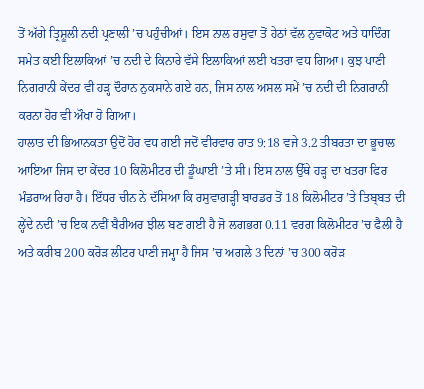ਤੋਂ ਅੱਗੇ ਤ੍ਰਿਸ਼ੂਲੀ ਨਦੀ ਪ੍ਰਣਾਲੀ ’ਚ ਪਹੁੰਚੀਆਂ। ਇਸ ਨਾਲ ਰਸੁਵਾ ਤੋਂ ਹੇਠਾਂ ਵੱਲ ਨੁਵਾਕੋਟ ਅਤੇ ਧਾਦਿੰਗ ਸਮੇਤ ਕਈ ਇਲਾਕਿਆਂ ’ਚ ਨਦੀ ਦੇ ਕਿਨਾਰੇ ਵੱਸੇ ਇਲਾਕਿਆਂ ਲਈ ਖਤਰਾ ਵਧ ਗਿਆ। ਕੁਝ ਪਾਣੀ ਨਿਗਰਾਨੀ ਕੇਂਦਰ ਵੀ ਹੜ੍ਹ ਦੌਰਾਨ ਨੁਕਸਾਨੇ ਗਏ ਹਨ, ਜਿਸ ਨਾਲ ਅਸਲ ਸਮੇਂ ’ਚ ਨਦੀ ਦੀ ਨਿਗਰਾਨੀ ਕਰਨਾ ਹੋਰ ਵੀ ਔਖਾ ਹੋ ਗਿਆ।
ਹਾਲਾਤ ਦੀ ਭਿਆਨਕਤਾ ਉਦੋਂ ਹੋਰ ਵਧ ਗਈ ਜਦੋਂ ਵੀਰਵਾਰ ਰਾਤ 9:18 ਵਜੇ 3.2 ਤੀਬਰਤਾ ਦਾ ਭੂਚਾਲ ਆਇਆ ਜਿਸ ਦਾ ਕੇਂਦਰ 10 ਕਿਲੋਮੀਟਰ ਦੀ ਡੂੰਘਾਈ ’ਤੇ ਸੀ। ਇਸ ਨਾਲ ਉੱਥੇ ਹੜ੍ਹ ਦਾ ਖਤਰਾ ਫਿਰ ਮੰਡਰਾਅ ਰਿਹਾ ਹੈ। ਇੱਧਰ ਚੀਨ ਨੇ ਦੱਸਿਆ ਕਿ ਰਸੁਵਾਗੜ੍ਹੀ ਬਾਰਡਰ ਤੋਂ 18 ਕਿਲੋਮੀਟਰ ’ਤੇ ਤਿਬ੍ਬਤ ਦੀ ਲ੍ਹੇਂਦੇ ਨਦੀ ’ਚ ਇਕ ਨਵੀਂ ਬੈਰੀਅਰ ਝੀਲ ਬਣ ਗਈ ਹੈ ਜੋ ਲਗਭਗ 0.11 ਵਰਗ ਕਿਲੋਮੀਟਰ ’ਚ ਫੈਲੀ ਹੈ ਅਤੇ ਕਰੀਬ 200 ਕਰੋੜ ਲੀਟਰ ਪਾਣੀ ਜਮ੍ਹਾ ਹੈ ਜਿਸ ’ਚ ਅਗਲੇ 3 ਦਿਨਾਂ ’ਚ 300 ਕਰੋੜ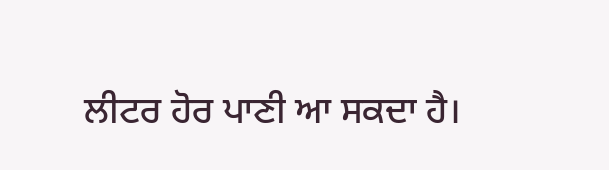ਲੀਟਰ ਹੋਰ ਪਾਣੀ ਆ ਸਕਦਾ ਹੈ।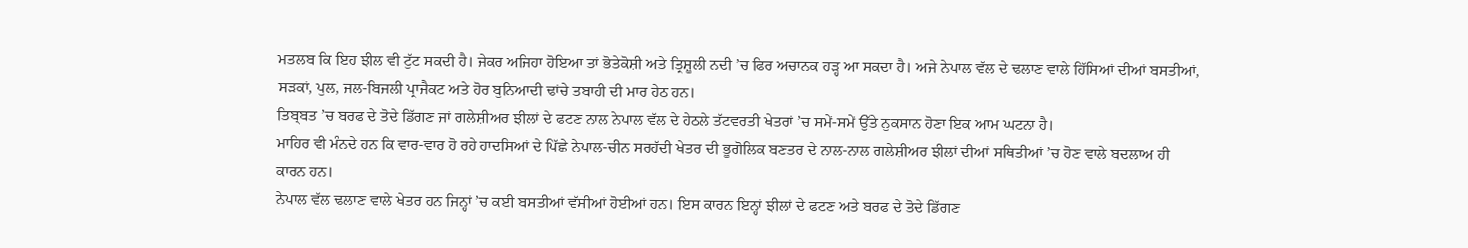ਮਤਲਬ ਕਿ ਇਹ ਝੀਲ ਵੀ ਟੁੱਟ ਸਕਦੀ ਹੈ। ਜੇਕਰ ਅਜਿਹਾ ਹੋਇਆ ਤਾਂ ਭੋਤੇਕੋਸ਼ੀ ਅਤੇ ਤ੍ਰਿਸ਼ੂਲੀ ਨਦੀ ’ਚ ਫਿਰ ਅਚਾਨਕ ਹੜ੍ਹ ਆ ਸਕਦਾ ਹੈ। ਅਜੇ ਨੇਪਾਲ ਵੱਲ ਦੇ ਢਲਾਣ ਵਾਲੇ ਹਿੱਸਿਆਂ ਦੀਆਂ ਬਸਤੀਆਂ, ਸੜਕਾਂ, ਪੁਲ, ਜਲ-ਬਿਜਲੀ ਪ੍ਰਾਜੈਕਟ ਅਤੇ ਹੋਰ ਬੁਨਿਆਦੀ ਢਾਂਚੇ ਤਬਾਹੀ ਦੀ ਮਾਰ ਹੇਠ ਹਨ।
ਤਿਬ੍ਬਤ ’ਚ ਬਰਫ ਦੇ ਤੋਦੇ ਡਿੱਗਣ ਜਾਂ ਗਲੇਸ਼ੀਅਰ ਝੀਲਾਂ ਦੇ ਫਟਣ ਨਾਲ ਨੇਪਾਲ ਵੱਲ ਦੇ ਹੇਠਲੇ ਤੱਟਵਰਤੀ ਖੇਤਰਾਂ ’ਚ ਸਮੇਂ-ਸਮੇਂ ਉੱਤੇ ਨੁਕਸਾਨ ਹੋਣਾ ਇਕ ਆਮ ਘਟਨਾ ਹੈ।
ਮਾਹਿਰ ਵੀ ਮੰਨਦੇ ਹਨ ਕਿ ਵਾਰ-ਵਾਰ ਹੋ ਰਹੇ ਹਾਦਸਿਆਂ ਦੇ ਪਿੱਛੇ ਨੇਪਾਲ-ਚੀਨ ਸਰਹੱਦੀ ਖੇਤਰ ਦੀ ਭੂਗੋਲਿਕ ਬਣਤਰ ਦੇ ਨਾਲ-ਨਾਲ ਗਲੇਸ਼ੀਅਰ ਝੀਲਾਂ ਦੀਆਂ ਸਥਿਤੀਆਂ ’ਚ ਹੋਣ ਵਾਲੇ ਬਦਲਾਅ ਹੀ ਕਾਰਨ ਹਨ।
ਨੇਪਾਲ ਵੱਲ ਢਲਾਣ ਵਾਲੇ ਖੇਤਰ ਹਨ ਜਿਨ੍ਹਾਂ ’ਚ ਕਈ ਬਸਤੀਆਂ ਵੱਸੀਆਂ ਹੋਈਆਂ ਹਨ। ਇਸ ਕਾਰਨ ਇਨ੍ਹਾਂ ਝੀਲਾਂ ਦੇ ਫਟਣ ਅਤੇ ਬਰਫ ਦੇ ਤੋਦੇ ਡਿੱਗਣ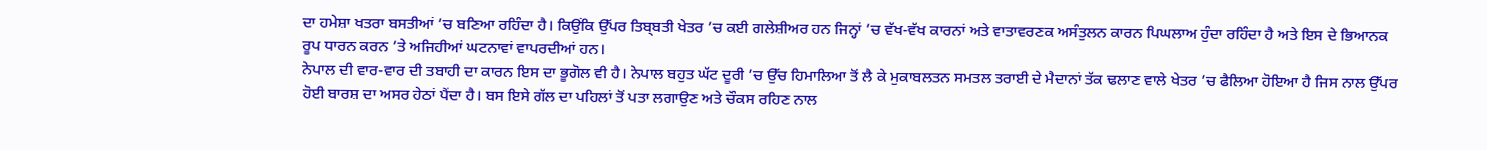ਦਾ ਹਮੇਸ਼ਾ ਖਤਰਾ ਬਸਤੀਆਂ ’ਚ ਬਣਿਆ ਰਹਿੰਦਾ ਹੈ। ਕਿਉਂਕਿ ਉੱਪਰ ਤਿਬ੍ਬਤੀ ਖੇਤਰ ’ਚ ਕਈ ਗਲੇਸ਼ੀਅਰ ਹਨ ਜਿਨ੍ਹਾਂ ’ਚ ਵੱਖ-ਵੱਖ ਕਾਰਨਾਂ ਅਤੇ ਵਾਤਾਵਰਣਕ ਅਸੰਤੁਲਨ ਕਾਰਨ ਪਿਘਲਾਅ ਹੁੰਦਾ ਰਹਿੰਦਾ ਹੈ ਅਤੇ ਇਸ ਦੇ ਭਿਆਨਕ ਰੂਪ ਧਾਰਨ ਕਰਨ ’ਤੇ ਅਜਿਹੀਆਂ ਘਟਨਾਵਾਂ ਵਾਪਰਦੀਆਂ ਹਨ।
ਨੇਪਾਲ ਦੀ ਵਾਰ-ਵਾਰ ਦੀ ਤਬਾਹੀ ਦਾ ਕਾਰਨ ਇਸ ਦਾ ਭੂਗੋਲ ਵੀ ਹੈ। ਨੇਪਾਲ ਬਹੁਤ ਘੱਟ ਦੂਰੀ ’ਚ ਉੱਚ ਹਿਮਾਲਿਆ ਤੋਂ ਲੈ ਕੇ ਮੁਕਾਬਲਤਨ ਸਮਤਲ ਤਰਾਈ ਦੇ ਮੈਦਾਨਾਂ ਤੱਕ ਢਲਾਣ ਵਾਲੇ ਖੇਤਰ ’ਚ ਫੈਲਿਆ ਹੋਇਆ ਹੈ ਜਿਸ ਨਾਲ ਉੱਪਰ ਹੋਈ ਬਾਰਸ਼ ਦਾ ਅਸਰ ਹੇਠਾਂ ਪੈਂਦਾ ਹੈ। ਬਸ ਇਸੇ ਗੱਲ ਦਾ ਪਹਿਲਾਂ ਤੋਂ ਪਤਾ ਲਗਾਉਣ ਅਤੇ ਚੌਕਸ ਰਹਿਣ ਨਾਲ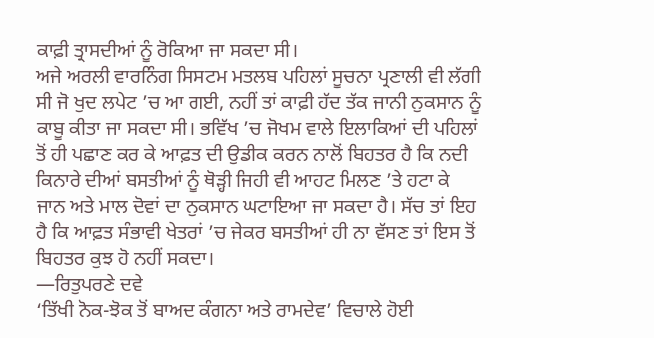ਕਾਫ਼ੀ ਤ੍ਰਾਸਦੀਆਂ ਨੂੰ ਰੋਕਿਆ ਜਾ ਸਕਦਾ ਸੀ।
ਅਜੇ ਅਰਲੀ ਵਾਰਨਿੰਗ ਸਿਸਟਮ ਮਤਲਬ ਪਹਿਲਾਂ ਸੂਚਨਾ ਪ੍ਰਣਾਲੀ ਵੀ ਲੱਗੀ ਸੀ ਜੋ ਖੁਦ ਲਪੇਟ ’ਚ ਆ ਗਈ, ਨਹੀਂ ਤਾਂ ਕਾਫ਼ੀ ਹੱਦ ਤੱਕ ਜਾਨੀ ਨੁਕਸਾਨ ਨੂੰ ਕਾਬੂ ਕੀਤਾ ਜਾ ਸਕਦਾ ਸੀ। ਭਵਿੱਖ ’ਚ ਜੋਖਮ ਵਾਲੇ ਇਲਾਕਿਆਂ ਦੀ ਪਹਿਲਾਂ ਤੋਂ ਹੀ ਪਛਾਣ ਕਰ ਕੇ ਆਫ਼ਤ ਦੀ ਉਡੀਕ ਕਰਨ ਨਾਲੋਂ ਬਿਹਤਰ ਹੈ ਕਿ ਨਦੀ ਕਿਨਾਰੇ ਦੀਆਂ ਬਸਤੀਆਂ ਨੂੰ ਥੋੜ੍ਹੀ ਜਿਹੀ ਵੀ ਆਹਟ ਮਿਲਣ ’ਤੇ ਹਟਾ ਕੇ ਜਾਨ ਅਤੇ ਮਾਲ ਦੋਵਾਂ ਦਾ ਨੁਕਸਾਨ ਘਟਾਇਆ ਜਾ ਸਕਦਾ ਹੈ। ਸੱਚ ਤਾਂ ਇਹ ਹੈ ਕਿ ਆਫ਼ਤ ਸੰਭਾਵੀ ਖੇਤਰਾਂ ’ਚ ਜੇਕਰ ਬਸਤੀਆਂ ਹੀ ਨਾ ਵੱਸਣ ਤਾਂ ਇਸ ਤੋਂ ਬਿਹਤਰ ਕੁਝ ਹੋ ਨਹੀਂ ਸਕਦਾ।
—ਰਿਤੁਪਰਣੇ ਦਵੇ
‘ਤਿੱਖੀ ਨੋਕ-ਝੋਕ ਤੋਂ ਬਾਅਦ ਕੰਗਨਾ ਅਤੇ ਰਾਮਦੇਵ’ ਵਿਚਾਲੇ ਹੋਈ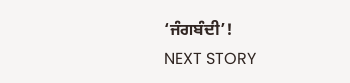‘ਜੰਗਬੰਦੀ’!
NEXT STORY